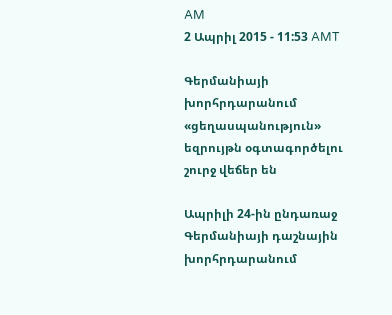AM
2 Ապրիլ 2015 - 11:53 AMT

Գերմանիայի խորհրդարանում «ցեղասպանություն» եզրույթն օգտագործելու շուրջ վեճեր են

Ապրիլի 24-ին ընդառաջ Գերմանիայի դաշնային խորհրդարանում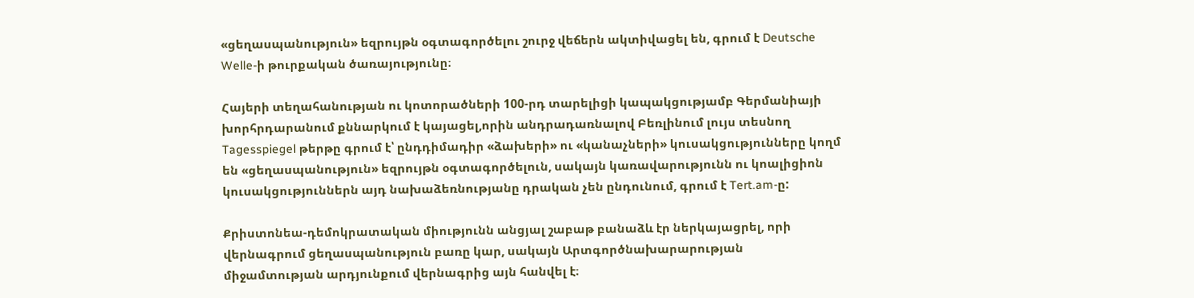«ցեղասպանություն» եզրույթն օգտագործելու շուրջ վեճերն ակտիվացել են, գրում է Deutsche Welle-ի թուրքական ծառայությունը։

Հայերի տեղահանության ու կոտորածների 100-րդ տարելիցի կապակցությամբ Գերմանիայի խորհրդարանում քննարկում է կայացել,որին անդրադառնալով Բեռլինում լույս տեսնող Tagesspiegel թերթը գրում է՝ ընդդիմադիր «ձախերի» ու «կանաչների» կուսակցությունները կողմ են «ցեղասպանություն» եզրույթն օգտագործելուն, սակայն կառավարությունն ու կոալիցիոն կուսակցություններն այդ նախաձեռնությանը դրական չեն ընդունում, գրում է Tert.am-ը:

Քրիստոնեա-դեմոկրատական միությունն անցյալ շաբաթ բանաձև էր ներկայացրել, որի վերնագրում ցեղասպանություն բառը կար, սակայն Արտգործնախարարության միջամտության արդյունքում վերնագրից այն հանվել է։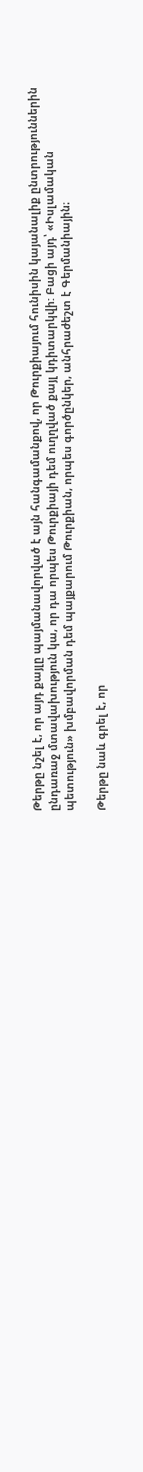Թերթը նշել է, որ այդ քայլը պայմանավորված է այն հանգամանքով, որ Թուրքիայում հունիսին կայանալիք ընտրություններին ընդառաջ մտավախություն կա, որ դա որպես Թուրքիայի դեմ ուղղված քայլ կդիտարկվի: Բացի այդ՝ «Իսլամական պետություն» խմբավորման դեմ պայքարում Թուրքիան, որպես գործընկեր, անհրաժեշտ է Գերմանիային։

Թերթը նաև գրել է, որ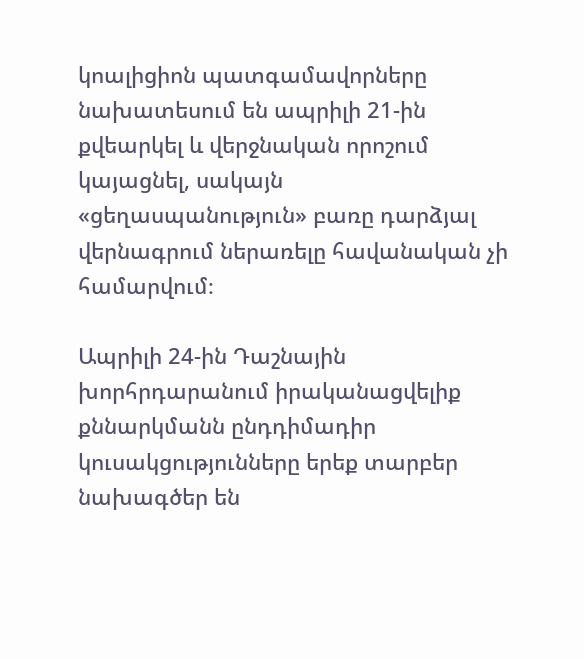կոալիցիոն պատգամավորները նախատեսում են ապրիլի 21-ին քվեարկել և վերջնական որոշում կայացնել, սակայն «ցեղասպանություն» բառը դարձյալ վերնագրում ներառելը հավանական չի համարվում։

Ապրիլի 24-ին Դաշնային խորհրդարանում իրականացվելիք քննարկմանն ընդդիմադիր կուսակցությունները երեք տարբեր նախագծեր են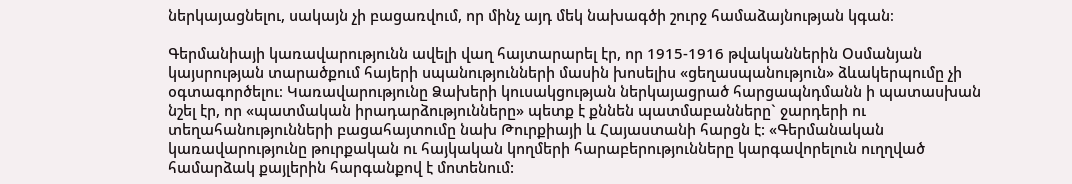ներկայացնելու, սակայն չի բացառվում, որ մինչ այդ մեկ նախագծի շուրջ համաձայնության կգան։

Գերմանիայի կառավարությունն ավելի վաղ հայտարարել էր, որ 1915-1916 թվականներին Օսմանյան կայսրության տարածքում հայերի սպանությունների մասին խոսելիս «ցեղասպանություն» ձևակերպումը չի օգտագործելու։ Կառավարությունը Ձախերի կուսակցության ներկայացրած հարցապնդմանն ի պատասխան նշել էր, որ «պատմական իրադարձությունները» պետք է քննեն պատմաբանները` ջարդերի ու տեղահանությունների բացահայտումը նախ Թուրքիայի և Հայաստանի հարցն է: «Գերմանական կառավարությունը թուրքական ու հայկական կողմերի հարաբերությունները կարգավորելուն ուղղված համարձակ քայլերին հարգանքով է մոտենում: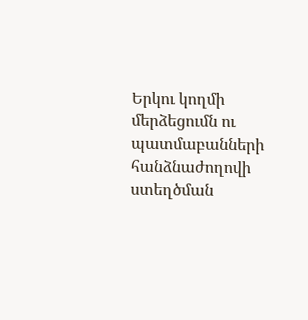Երկու կողմի մերձեցումն ու պատմաբանների հանձնաժողովի ստեղծման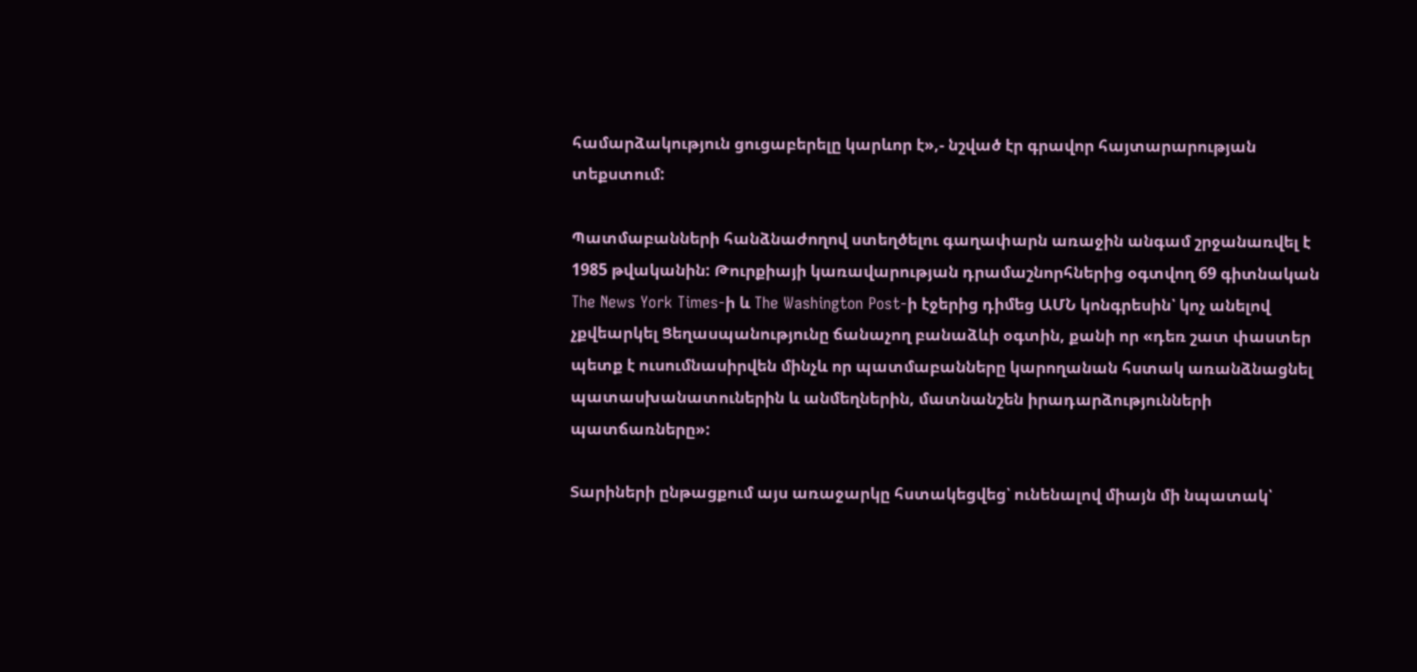համարձակություն ցուցաբերելը կարևոր է»,- նշված էր գրավոր հայտարարության տեքստում:

Պատմաբանների հանձնաժողով ստեղծելու գաղափարն առաջին անգամ շրջանառվել է 1985 թվականին: Թուրքիայի կառավարության դրամաշնորհներից օգտվող 69 գիտնական The News York Times-ի և The Washington Post-ի էջերից դիմեց ԱՄՆ կոնգրեսին՝ կոչ անելով չքվեարկել Ցեղասպանությունը ճանաչող բանաձևի օգտին, քանի որ «դեռ շատ փաստեր պետք է ուսումնասիրվեն մինչև որ պատմաբանները կարողանան հստակ առանձնացնել պատասխանատուներին և անմեղներին, մատնանշեն իրադարձությունների պատճառները»:

Տարիների ընթացքում այս առաջարկը հստակեցվեց՝ ունենալով միայն մի նպատակ՝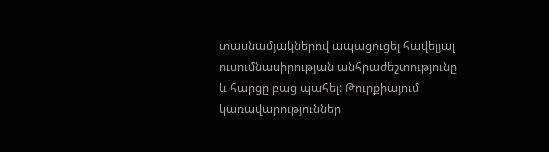տասնամյակներով ապացուցել հավելյալ ուսումնասիրության անհրաժեշտությունը և հարցը բաց պահել: Թուրքիայում կառավարություններ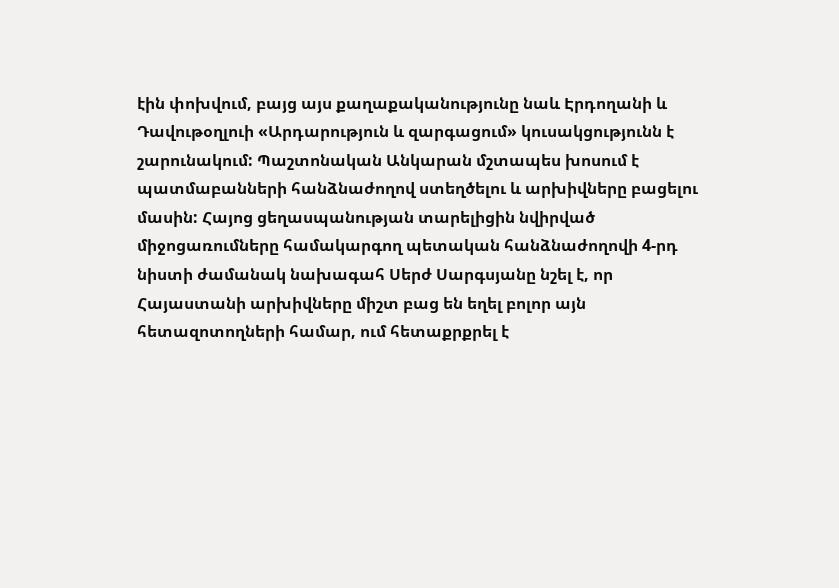էին փոխվում, բայց այս քաղաքականությունը նաև Էրդողանի և Դավութօղլուի «Արդարություն և զարգացում» կուսակցությունն է շարունակում: Պաշտոնական Անկարան մշտապես խոսում է պատմաբանների հանձնաժողով ստեղծելու և արխիվները բացելու մասին: Հայոց ցեղասպանության տարելիցին նվիրված միջոցառումները համակարգող պետական հանձնաժողովի 4-րդ նիստի ժամանակ նախագահ Սերժ Սարգսյանը նշել է, որ Հայաստանի արխիվները միշտ բաց են եղել բոլոր այն հետազոտողների համար, ում հետաքրքրել է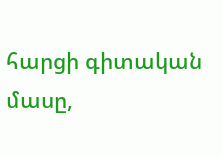հարցի գիտական մասը,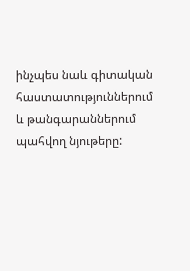ինչպես նաև գիտական հաստատություններում և թանգարաններում պահվող նյութերը: